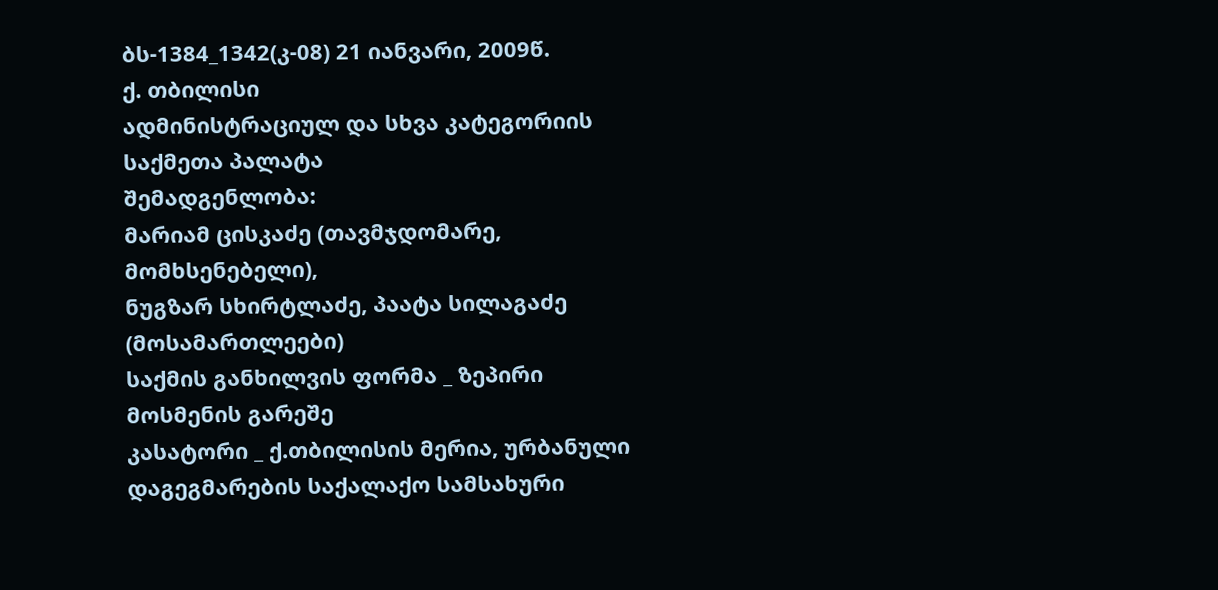ბს-1384_1342(კ-08) 21 იანვარი, 2009წ.
ქ. თბილისი
ადმინისტრაციულ და სხვა კატეგორიის
საქმეთა პალატა
შემადგენლობა:
მარიამ ცისკაძე (თავმჯდომარე, მომხსენებელი),
ნუგზარ სხირტლაძე, პაატა სილაგაძე (მოსამართლეები)
საქმის განხილვის ფორმა _ ზეპირი მოსმენის გარეშე
კასატორი _ ქ.თბილისის მერია, ურბანული დაგეგმარების საქალაქო სამსახური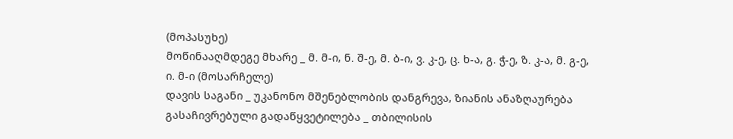(მოპასუხე)
მოწინააღმდეგე მხარე _ მ. მ-ი, ნ. შ-ე, მ. ბ-ი, ვ. კ-ე, ც. ხ-ა, გ. ჭ-ე, ზ. კ-ა, მ. გ-ე, ი. მ-ი (მოსარჩელე)
დავის საგანი _ უკანონო მშენებლობის დანგრევა, ზიანის ანაზღაურება
გასაჩივრებული გადაწყვეტილება _ თბილისის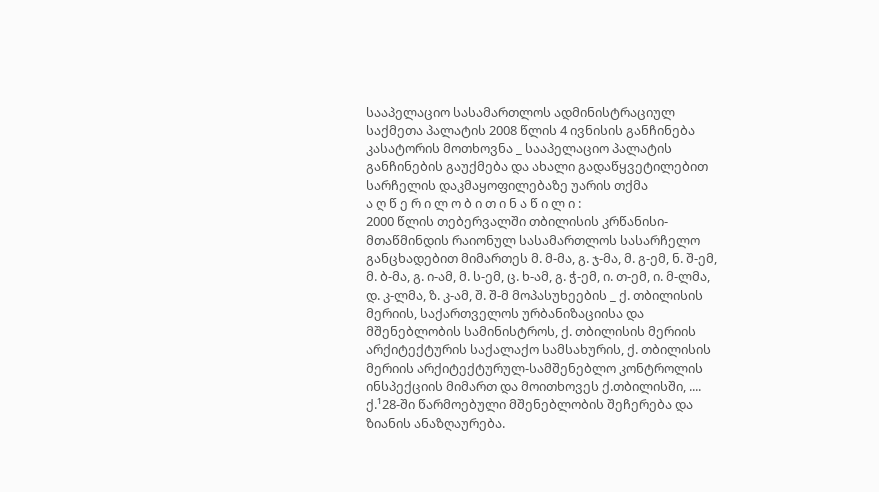სააპელაციო სასამართლოს ადმინისტრაციულ საქმეთა პალატის 2008 წლის 4 ივნისის განჩინება
კასატორის მოთხოვნა _ სააპელაციო პალატის განჩინების გაუქმება და ახალი გადაწყვეტილებით სარჩელის დაკმაყოფილებაზე უარის თქმა
ა ღ წ ე რ ი ლ ო ბ ი თ ი ნ ა წ ი ლ ი :
2000 წლის თებერვალში თბილისის კრწანისი-მთაწმინდის რაიონულ სასამართლოს სასარჩელო განცხადებით მიმართეს მ. მ-მა, გ. ჯ-მა, მ. გ-ემ, ნ. შ-ემ, მ. ბ-მა, გ. ი-ამ, მ. ს-ემ, ც. ხ-ამ, გ. ჭ-ემ, ი. თ-ემ, ი. მ-ლმა, დ. კ-ლმა, ზ. კ-ამ, შ. შ-მ მოპასუხეების _ ქ. თბილისის მერიის, საქართველოს ურბანიზაციისა და მშენებლობის სამინისტროს, ქ. თბილისის მერიის არქიტექტურის საქალაქო სამსახურის, ქ. თბილისის მერიის არქიტექტურულ-სამშენებლო კონტროლის ინსპექციის მიმართ და მოითხოვეს ქ.თბილისში, .... ქ.¹28-ში წარმოებული მშენებლობის შეჩერება და ზიანის ანაზღაურება.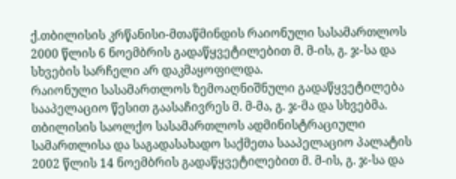ქ.თბილისის კრწანისი-მთაწმინდის რაიონული სასამართლოს 2000 წლის 6 ნოემბრის გადაწყვეტილებით მ. მ-ის, გ. ჯ-სა და სხვების სარჩელი არ დაკმაყოფილდა.
რაიონული სასამართლოს ზემოაღნიშნული გადაწყვეტილება სააპელაციო წესით გაასაჩივრეს მ. მ-მა, გ. ჯ-მა და სხვებმა.
თბილისის საოლქო სასამართლოს ადმინისტრაციული სამართლისა და საგადასახადო საქმეთა სააპელაციო პალატის 2002 წლის 14 ნოემბრის გადაწყვეტილებით მ. მ-ის, გ. ჯ-სა და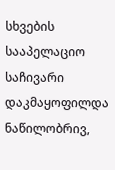სხვების სააპელაციო საჩივარი დაკმაყოფილდა ნაწილობრივ,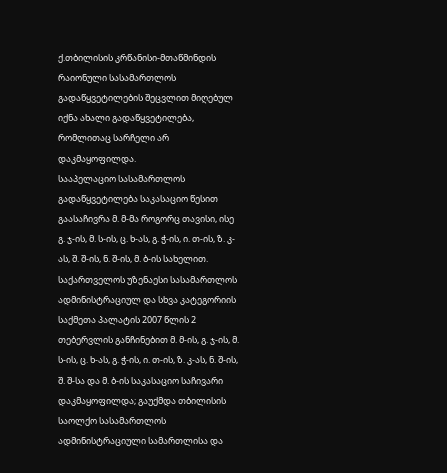ქ.თბილისის კრწანისი-მთაწმინდის რაიონული სასამართლოს გადაწყვეტილების შეცვლით მიღებულ იქნა ახალი გადაწყვეტილება, რომლითაც სარჩელი არ დაკმაყოფილდა.
სააპელაციო სასამართლოს გადაწყვეტილება საკასაციო წესით გაასაჩივრა მ. მ-მა როგორც თავისი, ისე გ. ჯ-ის, მ. ს-ის, ც. ხ-ას, გ. ჭ-ის, ი. თ-ის, ზ. კ-ას, შ. შ-ის, ნ. შ-ის, მ. ბ-ის სახელით.
საქართველოს უზენაესი სასამართლოს ადმინისტრაციულ და სხვა კატეგორიის საქმეთა პალატის 2007 წლის 2 თებერვლის განჩინებით მ. მ-ის, გ. ჯ-ის, მ. ს-ის, ც. ხ-ას, გ. ჭ-ის, ი. თ-ის, ზ. კ-ას, ნ. შ-ის, შ. შ-სა და მ. ბ-ის საკასაციო საჩივარი დაკმაყოფილდა; გაუქმდა თბილისის საოლქო სასამართლოს ადმინისტრაციული სამართლისა და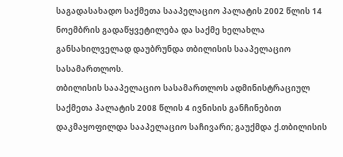საგადასახადო საქმეთა სააპელაციო პალატის 2002 წლის 14 ნოემბრის გადაწყვეტილება და საქმე ხელახლა განსახილველად დაუბრუნდა თბილისის სააპელაციო სასამართლოს.
თბილისის სააპელაციო სასამართლოს ადმინისტრაციულ საქმეთა პალატის 2008 წლის 4 ივნისის განჩინებით დაკმაყოფილდა სააპელაციო საჩივარი; გაუქმდა ქ.თბილისის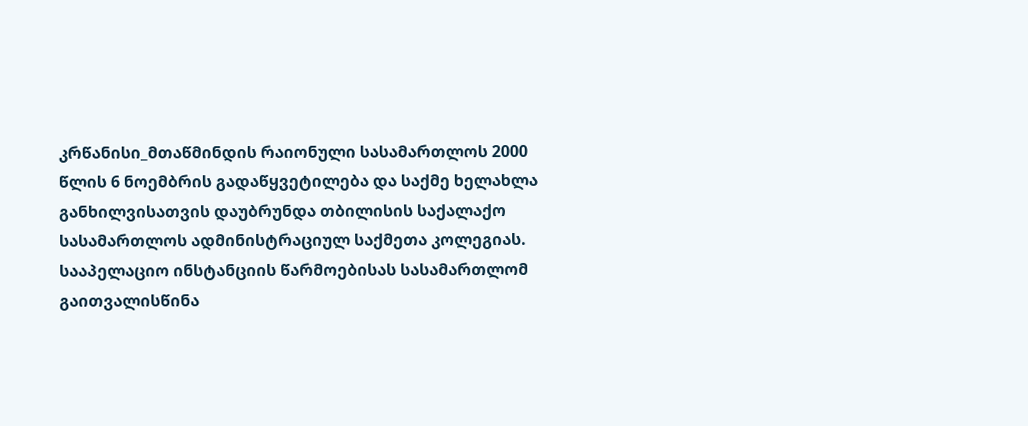კრწანისი_მთაწმინდის რაიონული სასამართლოს 2000 წლის 6 ნოემბრის გადაწყვეტილება და საქმე ხელახლა განხილვისათვის დაუბრუნდა თბილისის საქალაქო სასამართლოს ადმინისტრაციულ საქმეთა კოლეგიას.
სააპელაციო ინსტანციის წარმოებისას სასამართლომ გაითვალისწინა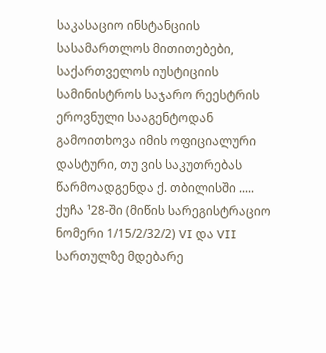საკასაციო ინსტანციის სასამართლოს მითითებები, საქართველოს იუსტიციის სამინისტროს საჯარო რეესტრის ეროვნული სააგენტოდან გამოითხოვა იმის ოფიციალური დასტური, თუ ვის საკუთრებას წარმოადგენდა ქ. თბილისში ..... ქუჩა ¹28-ში (მიწის სარეგისტრაციო ნომერი 1/15/2/32/2) VI და VII სართულზე მდებარე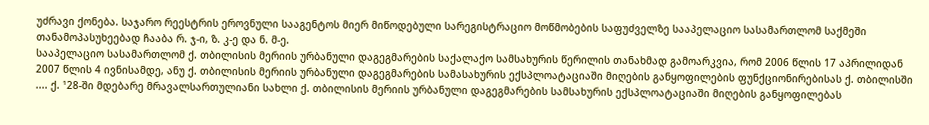უძრავი ქონება. საჯარო რეესტრის ეროვნული სააგენტოს მიერ მიწოდებული სარეგისტრაციო მოწმობების საფუძველზე სააპელაციო სასამართლომ საქმეში თანამოპასუხეებად ჩააბა რ. ჯ-ი, ზ. კ-ე და ნ. მ-ე.
სააპელაციო სასამართლომ ქ. თბილისის მერიის ურბანული დაგეგმარების საქალაქო სამსახურის წერილის თანახმად გამოარკვია, რომ 2006 წლის 17 აპრილიდან 2007 წლის 4 ივნისამდე, ანუ ქ. თბილისის მერიის ურბანული დაგეგმარების სამასახურის ექსპლოატაციაში მიღების განყოფილების ფუნქციონირებისას ქ. თბილისში .... ქ. ¹28-ში მდებარე მრავალსართულიანი სახლი ქ. თბილისის მერიის ურბანული დაგეგმარების სამსახურის ექსპლოატაციაში მიღების განყოფილებას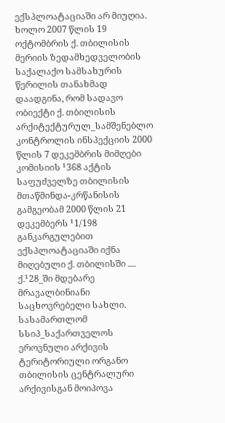ექსპლოატაციაში არ მიუღია. ხოლო 2007 წლის 19 ოქტომბრის ქ. თბილისის მერიის ზედამხედველობის საქალაქო სამსახურის წერილის თანახმად დაადგინა, რომ სადავო ობიექტი ქ. თბილისის არქიტექტურულ_სამშენებლო კონტროლის ინსპექციის 2000 წლის 7 დეკემბრის მიმღები კომისიის ¹368 აქტის საფუძველზე თბილისის მთაწმინდა-კრწანისის გამგეობამ 2000 წლის 21 დეკემბერს ¹1/198 განკარგულებით ექსპლოატაციაში იქნა მიღებული ქ. თბილისში .... ქ.¹28_ში მდებარე მრავალბინიანი საცხოვრებელი სახლი.
სასამართლომ სსიპ_საქართველოს ეროვნული არქივის ტერიტორიული ორგანო თბილისის ცენტრალური არქივისგან მოიპოვა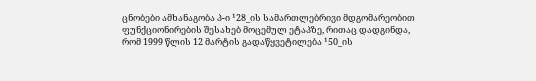ცნობები ამხანაგობა პ-ი ¹28_ის სამართლებრივი მდგომარეობით ფუნქციონირების შესახებ მოცემულ ეტაპზე, რითაც დადგინდა, რომ 1999 წლის 12 მარტის გადაწყვეტილება ¹50_ის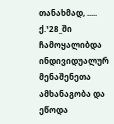თანახმად, ..... ქ.¹28_ში ჩამოყალიბდა ინდივიდუალურ მენაშენეთა ამხანაგობა და ეწოდა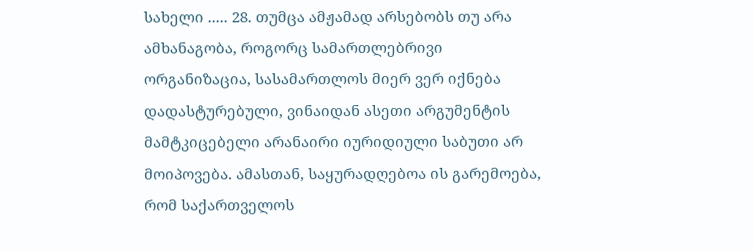სახელი ..... 28. თუმცა ამჟამად არსებობს თუ არა ამხანაგობა, როგორც სამართლებრივი ორგანიზაცია, სასამართლოს მიერ ვერ იქნება დადასტურებული, ვინაიდან ასეთი არგუმენტის მამტკიცებელი არანაირი იურიდიული საბუთი არ მოიპოვება. ამასთან, საყურადღებოა ის გარემოება, რომ საქართველოს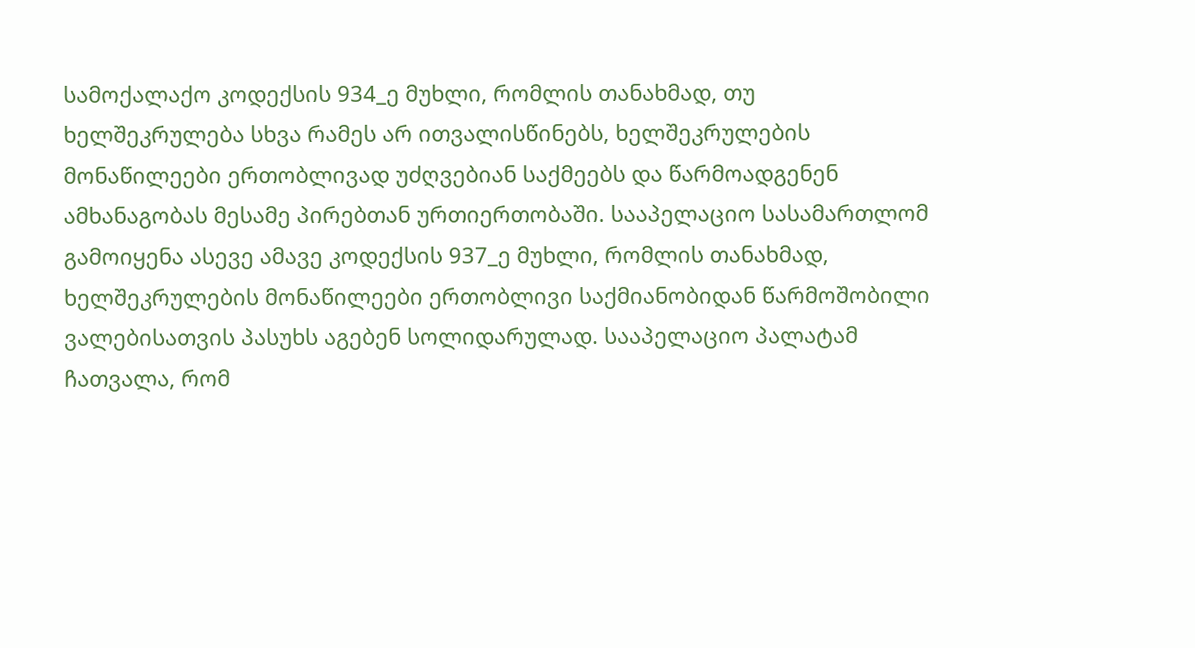სამოქალაქო კოდექსის 934_ე მუხლი, რომლის თანახმად, თუ ხელშეკრულება სხვა რამეს არ ითვალისწინებს, ხელშეკრულების მონაწილეები ერთობლივად უძღვებიან საქმეებს და წარმოადგენენ ამხანაგობას მესამე პირებთან ურთიერთობაში. სააპელაციო სასამართლომ გამოიყენა ასევე ამავე კოდექსის 937_ე მუხლი, რომლის თანახმად, ხელშეკრულების მონაწილეები ერთობლივი საქმიანობიდან წარმოშობილი ვალებისათვის პასუხს აგებენ სოლიდარულად. სააპელაციო პალატამ ჩათვალა, რომ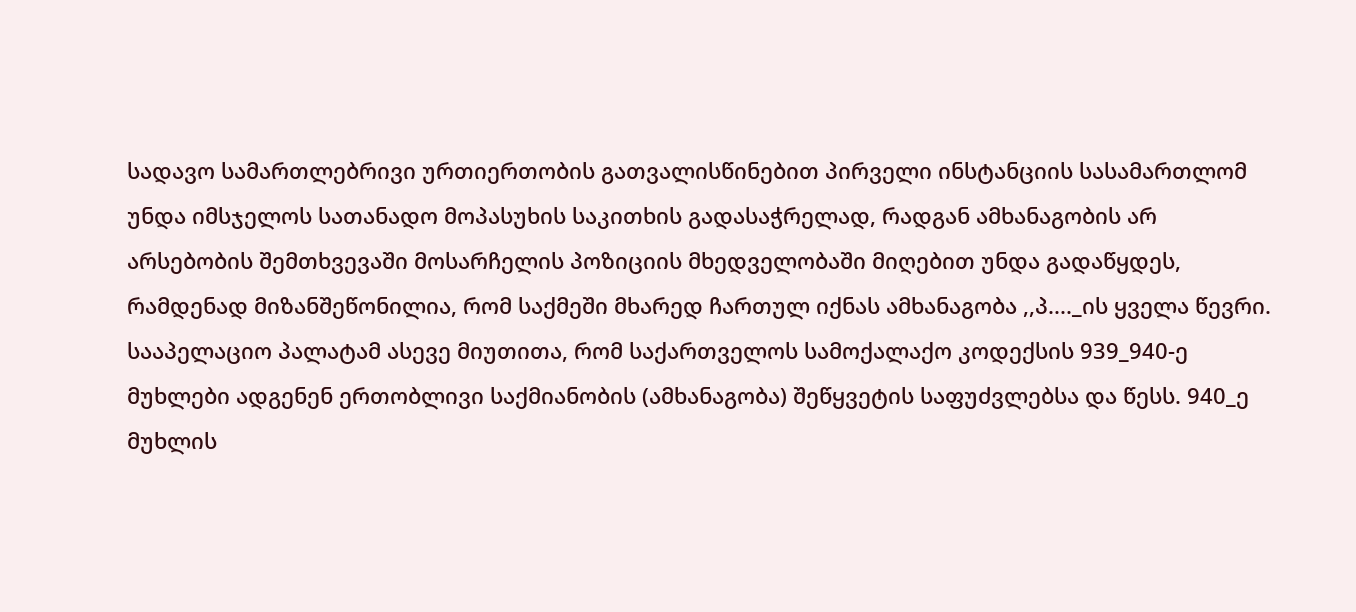სადავო სამართლებრივი ურთიერთობის გათვალისწინებით პირველი ინსტანციის სასამართლომ უნდა იმსჯელოს სათანადო მოპასუხის საკითხის გადასაჭრელად, რადგან ამხანაგობის არ არსებობის შემთხვევაში მოსარჩელის პოზიციის მხედველობაში მიღებით უნდა გადაწყდეს, რამდენად მიზანშეწონილია, რომ საქმეში მხარედ ჩართულ იქნას ამხანაგობა ,,პ...._ის ყველა წევრი.
სააპელაციო პალატამ ასევე მიუთითა, რომ საქართველოს სამოქალაქო კოდექსის 939_940-ე მუხლები ადგენენ ერთობლივი საქმიანობის (ამხანაგობა) შეწყვეტის საფუძვლებსა და წესს. 940_ე მუხლის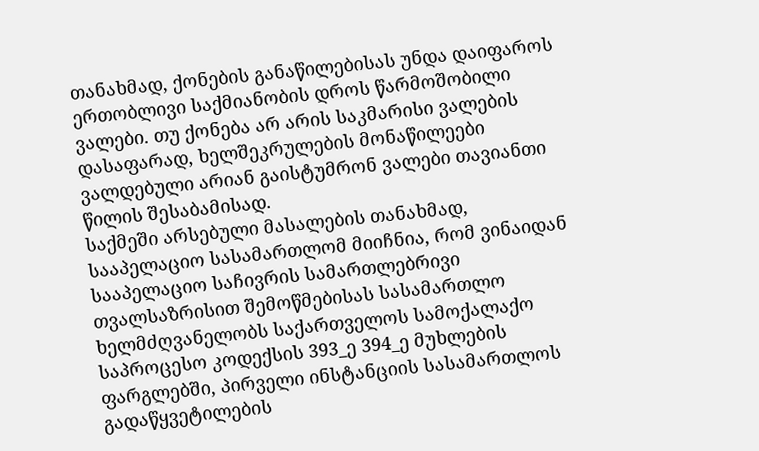თანახმად, ქონების განაწილებისას უნდა დაიფაროს ერთობლივი საქმიანობის დროს წარმოშობილი ვალები. თუ ქონება არ არის საკმარისი ვალების დასაფარად, ხელშეკრულების მონაწილეები ვალდებული არიან გაისტუმრონ ვალები თავიანთი წილის შესაბამისად.
საქმეში არსებული მასალების თანახმად, სააპელაციო სასამართლომ მიიჩნია, რომ ვინაიდან სააპელაციო საჩივრის სამართლებრივი თვალსაზრისით შემოწმებისას სასამართლო ხელმძღვანელობს საქართველოს სამოქალაქო საპროცესო კოდექსის 393_ე 394_ე მუხლების ფარგლებში, პირველი ინსტანციის სასამართლოს გადაწყვეტილების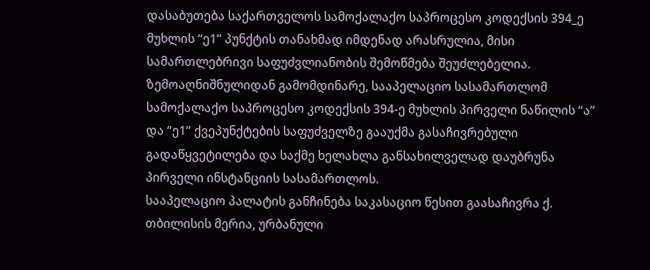დასაბუთება საქართველოს სამოქალაქო საპროცესო კოდექსის 394_ე მუხლის “ე1” პუნქტის თანახმად იმდენად არასრულია, მისი სამართლებრივი საფუძვლიანობის შემოწმება შეუძლებელია. ზემოაღნიშნულიდან გამომდინარე, სააპელაციო სასამართლომ სამოქალაქო საპროცესო კოდექსის 394-ე მუხლის პირველი ნაწილის “ა” და “ე1” ქვეპუნქტების საფუძველზე გააუქმა გასაჩივრებული გადაწყვეტილება და საქმე ხელახლა განსახილველად დაუბრუნა პირველი ინსტანციის სასამართლოს.
სააპელაციო პალატის განჩინება საკასაციო წესით გაასაჩივრა ქ. თბილისის მერია, ურბანული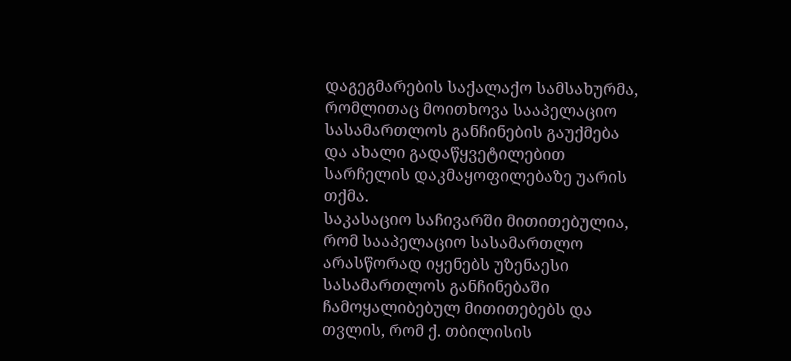დაგეგმარების საქალაქო სამსახურმა, რომლითაც მოითხოვა სააპელაციო სასამართლოს განჩინების გაუქმება და ახალი გადაწყვეტილებით სარჩელის დაკმაყოფილებაზე უარის თქმა.
საკასაციო საჩივარში მითითებულია, რომ სააპელაციო სასამართლო არასწორად იყენებს უზენაესი სასამართლოს განჩინებაში ჩამოყალიბებულ მითითებებს და თვლის, რომ ქ. თბილისის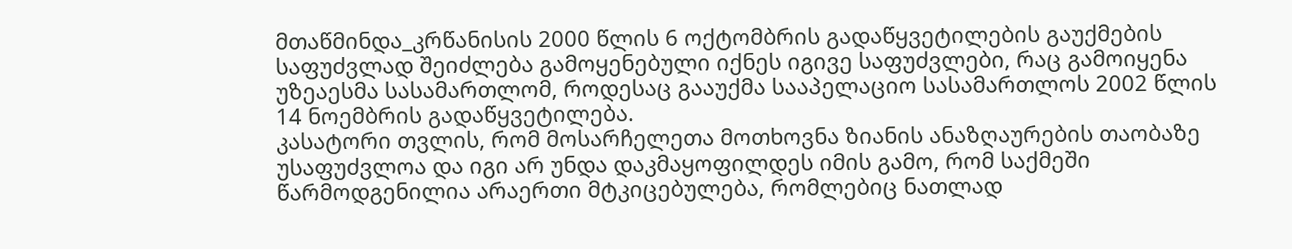მთაწმინდა_კრწანისის 2000 წლის 6 ოქტომბრის გადაწყვეტილების გაუქმების საფუძვლად შეიძლება გამოყენებული იქნეს იგივე საფუძვლები, რაც გამოიყენა უზეაესმა სასამართლომ, როდესაც გააუქმა სააპელაციო სასამართლოს 2002 წლის 14 ნოემბრის გადაწყვეტილება.
კასატორი თვლის, რომ მოსარჩელეთა მოთხოვნა ზიანის ანაზღაურების თაობაზე უსაფუძვლოა და იგი არ უნდა დაკმაყოფილდეს იმის გამო, რომ საქმეში წარმოდგენილია არაერთი მტკიცებულება, რომლებიც ნათლად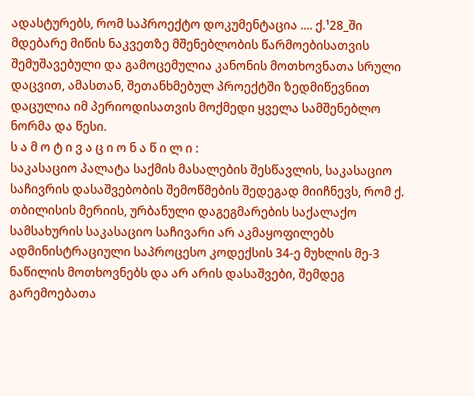ადასტურებს, რომ საპროექტო დოკუმენტაცია .... ქ.¹28_ში მდებარე მიწის ნაკვეთზე მშენებლობის წარმოებისათვის შემუშავებული და გამოცემულია კანონის მოთხოვნათა სრული დაცვით, ამასთან, შეთანხმებულ პროექტში ზედმიწევნით დაცულია იმ პერიოდისათვის მოქმედი ყველა სამშენებლო ნორმა და წესი.
ს ა მ ო ტ ი ვ ა ც ი ო ნ ა წ ი ლ ი :
საკასაციო პალატა საქმის მასალების შესწავლის, საკასაციო საჩივრის დასაშვებობის შემოწმების შედეგად მიიჩნევს, რომ ქ. თბილისის მერიის, ურბანული დაგეგმარების საქალაქო სამსახურის საკასაციო საჩივარი არ აკმაყოფილებს ადმინისტრაციული საპროცესო კოდექსის 34-ე მუხლის მე-3 ნაწილის მოთხოვნებს და არ არის დასაშვები, შემდეგ გარემოებათა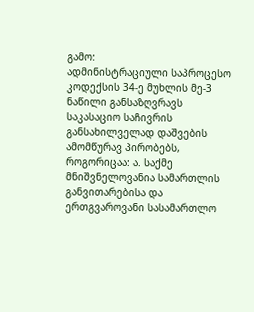გამო:
ადმინისტრაციული საპროცესო კოდექსის 34-ე მუხლის მე-3 ნაწილი განსაზღვრავს საკასაციო საჩივრის განსახილველად დაშვების ამომწურავ პირობებს, როგორიცაა: ა. საქმე მნიშვნელოვანია სამართლის განვითარებისა და ერთგვაროვანი სასამართლო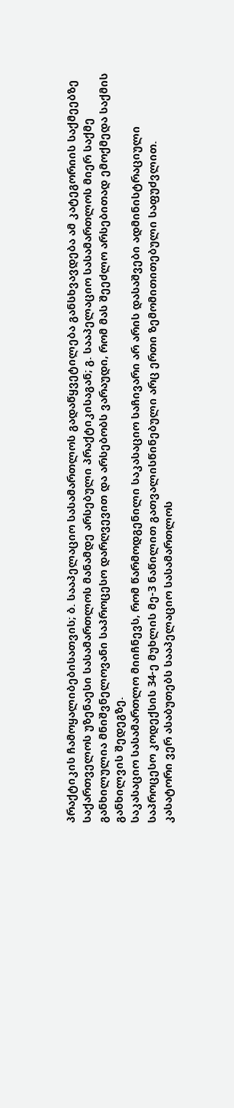პრაქტიკის ჩამოყალიბებისათვის; ბ. სააპელაციო სასამართლოს გადაწყვეტილება განსხვავდება ამ კატეგორიის საქმეებზე საქართველოს უზენაესი სასამართლოს მანამდე არსებული პრაქტიკისაგან; გ. სააპელაციო სასამართლოს მიერ საქმე განხილულია მნიშვნელოვანი საპროცესო დარღვევით და არსებობს ვარაუდი, რომ მას შეეძლო არსებითად ემოქმედა საქმის განხილვის შედეგზე.
საკასაციო სასამართლო მიიჩნევს, რომ წარმოდგენილი საკასაციო საჩივარი არ არის დასაშვები ადმინისტრაციული საპროცესო კოდექსის 34-ე მუხლის მე-3 ნაწილით გათვალისწინებული არც ერთი ზემომითითებული საფუძვლით.
კასატორი ვერ ასაბუთებს სააპელაციო სასამართლოს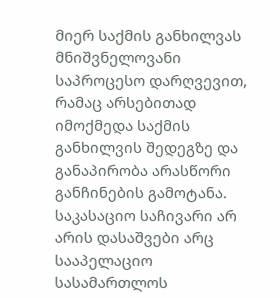მიერ საქმის განხილვას მნიშვნელოვანი საპროცესო დარღვევით, რამაც არსებითად იმოქმედა საქმის განხილვის შედეგზე და განაპირობა არასწორი განჩინების გამოტანა.
საკასაციო საჩივარი არ არის დასაშვები არც სააპელაციო სასამართლოს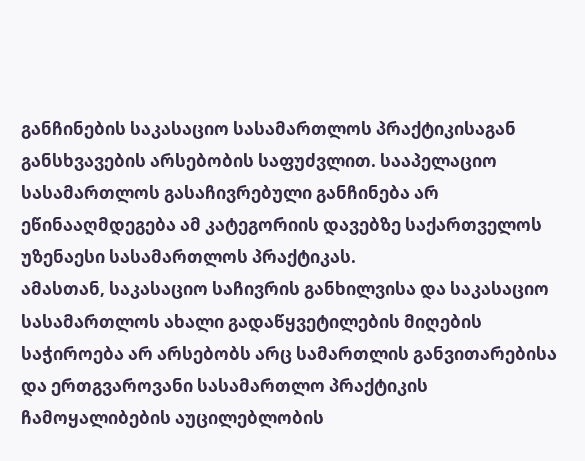განჩინების საკასაციო სასამართლოს პრაქტიკისაგან განსხვავების არსებობის საფუძვლით. სააპელაციო სასამართლოს გასაჩივრებული განჩინება არ ეწინააღმდეგება ამ კატეგორიის დავებზე საქართველოს უზენაესი სასამართლოს პრაქტიკას.
ამასთან, საკასაციო საჩივრის განხილვისა და საკასაციო სასამართლოს ახალი გადაწყვეტილების მიღების საჭიროება არ არსებობს არც სამართლის განვითარებისა და ერთგვაროვანი სასამართლო პრაქტიკის ჩამოყალიბების აუცილებლობის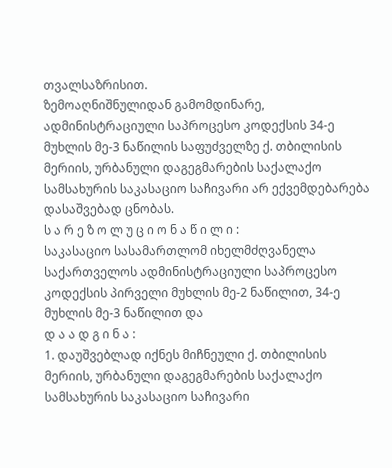თვალსაზრისით.
ზემოაღნიშნულიდან გამომდინარე, ადმინისტრაციული საპროცესო კოდექსის 34-ე მუხლის მე-3 ნაწილის საფუძველზე ქ. თბილისის მერიის, ურბანული დაგეგმარების საქალაქო სამსახურის საკასაციო საჩივარი არ ექვემდებარება დასაშვებად ცნობას.
ს ა რ ე ზ ო ლ უ ც ი ო ნ ა წ ი ლ ი :
საკასაციო სასამართლომ იხელმძღვანელა საქართველოს ადმინისტრაციული საპროცესო კოდექსის პირველი მუხლის მე-2 ნაწილით, 34-ე მუხლის მე-3 ნაწილით და
დ ა ა დ გ ი ნ ა :
1. დაუშვებლად იქნეს მიჩნეული ქ. თბილისის მერიის, ურბანული დაგეგმარების საქალაქო სამსახურის საკასაციო საჩივარი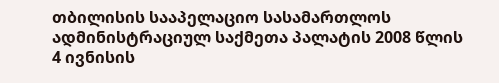თბილისის სააპელაციო სასამართლოს ადმინისტრაციულ საქმეთა პალატის 2008 წლის 4 ივნისის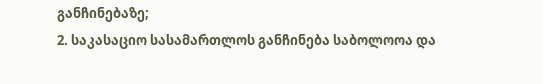განჩინებაზე;
2. საკასაციო სასამართლოს განჩინება საბოლოოა და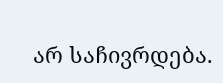არ საჩივრდება.